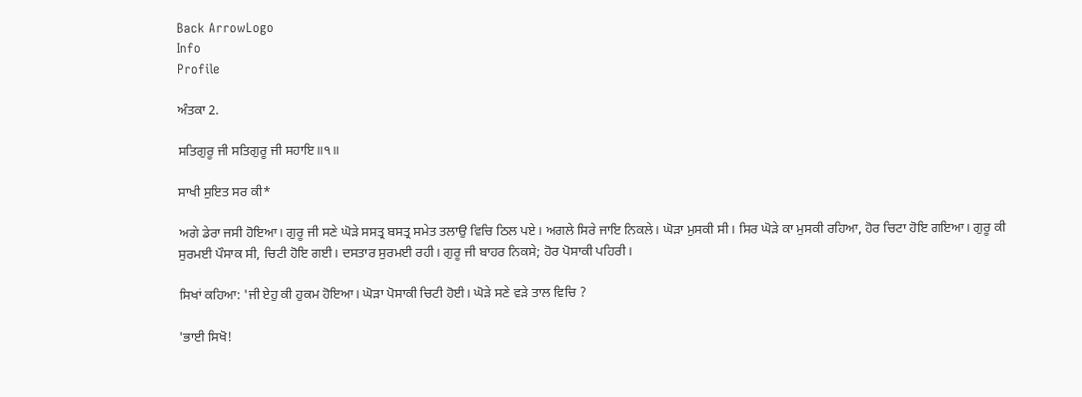Back ArrowLogo
Info
Profile

ਅੰਤਕਾ 2.

ਸਤਿਗੁਰੂ ਜੀ ਸਤਿਗੁਰੂ ਜੀ ਸਹਾਇ॥੧॥

ਸਾਖੀ ਸੁਇਤ ਸਰ ਕੀ*

ਅਗੇ ਡੇਰਾ ਜਸੀ ਹੋਇਆ। ਗੁਰੂ ਜੀ ਸਣੇ ਘੋੜੇ ਸਸਤ੍ਰ ਬਸਤ੍ਰ ਸਮੇਤ ਤਲਾਉ ਵਿਚਿ ਠਿਲ ਪਏ। ਅਗਲੇ ਸਿਰੇ ਜਾਇ ਨਿਕਲੇ। ਘੋੜਾ ਮੁਸਕੀ ਸੀ। ਸਿਰ ਘੋੜੇ ਕਾ ਮੁਸਕੀ ਰਹਿਆ, ਹੋਰ ਚਿਟਾ ਹੋਇ ਗਇਆ। ਗੁਰੂ ਕੀ ਸੁਰਮਈ ਪੌਸਾਕ ਸੀ, ਚਿਟੀ ਹੋਇ ਗਈ। ਦਸਤਾਰ ਸੁਰਮਈ ਰਹੀ। ਗੁਰੂ ਜੀ ਬਾਹਰ ਨਿਕਸੇ; ਹੋਰ ਪੋਸਾਕੀ ਪਹਿਰੀ।

ਸਿਖਾਂ ਕਹਿਆ: 'ਜੀ ਏਹੁ ਕੀ ਹੁਕਮ ਹੋਇਆ। ਘੋੜਾ ਪੋਸਾਕੀ ਚਿਟੀ ਹੋਈ। ਘੋੜੇ ਸਣੇ ਵੜੇ ਤਾਲ ਵਿਚਿ ?

'ਭਾਈ ਸਿਖੋ!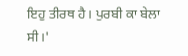ਇਹੁ ਤੀਰਥ ਹੈ। ਪੁਰਬੀ ਕਾ ਬੇਲਾ ਸੀ।'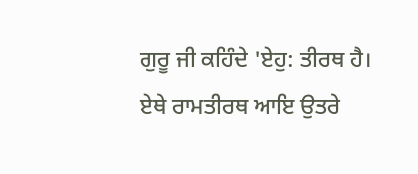ਗੁਰੂ ਜੀ ਕਹਿੰਦੇ 'ਏਹੁ: ਤੀਰਥ ਹੈ। ਏਥੇ ਰਾਮਤੀਰਥ ਆਇ ਉਤਰੇ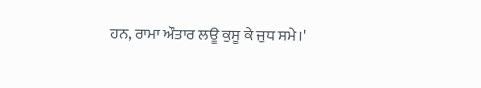ਹਨ, ਰਾਮਾ ਔਤਾਰ ਲਊ ਕੁਸੂ ਕੇ ਜੁਧ ਸਮੇ।'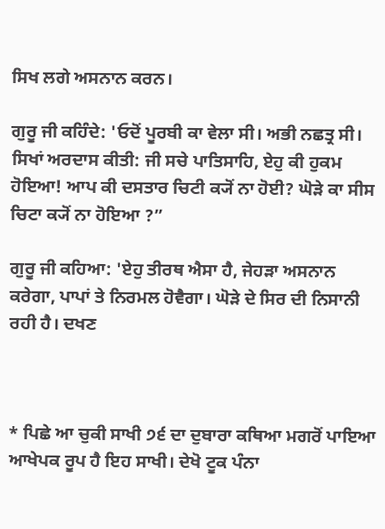ਸਿਖ ਲਗੇ ਅਸਨਾਨ ਕਰਨ।

ਗੁਰੂ ਜੀ ਕਹਿੰਦੇ: 'ਓਦੋਂ ਪੂਰਬੀ ਕਾ ਵੇਲਾ ਸੀ। ਅਭੀ ਨਛਤ੍ਰ ਸੀ। ਸਿਖਾਂ ਅਰਦਾਸ ਕੀਤੀ: ਜੀ ਸਚੇ ਪਾਤਿਸਾਹਿ, ਏਹੁ ਕੀ ਹੁਕਮ ਹੋਇਆ! ਆਪ ਕੀ ਦਸਤਾਰ ਚਿਟੀ ਕ੍ਯੋਂ ਨਾ ਹੋਈ? ਘੋੜੇ ਕਾ ਸੀਸ ਚਿਟਾ ਕ੍ਯੋਂ ਨਾ ਹੋਇਆ ?”

ਗੁਰੂ ਜੀ ਕਹਿਆ: 'ਏਹੁ ਤੀਰਥ ਐਸਾ ਹੈ, ਜੇਹੜਾ ਅਸਨਾਨ ਕਰੇਗਾ, ਪਾਪਾਂ ਤੇ ਨਿਰਮਲ ਹੋਵੈਗਾ। ਘੋੜੇ ਦੇ ਸਿਰ ਦੀ ਨਿਸਾਨੀ ਰਹੀ ਹੈ। ਦਖਣ



* ਪਿਛੇ ਆ ਚੁਕੀ ਸਾਖੀ ੭੬ ਦਾ ਦੁਬਾਰਾ ਕਥਿਆ ਮਗਰੋਂ ਪਾਇਆ ਆਖੇਪਕ ਰੂਪ ਹੈ ਇਹ ਸਾਖੀ। ਦੇਖੋ ਟੂਕ ਪੰਨਾ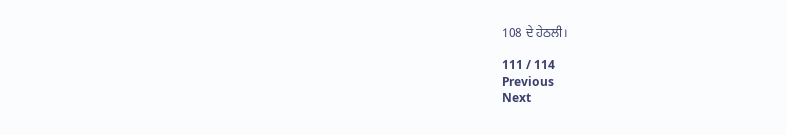108 ਦੇ ਹੇਠਲੀ।

111 / 114
Previous
Next